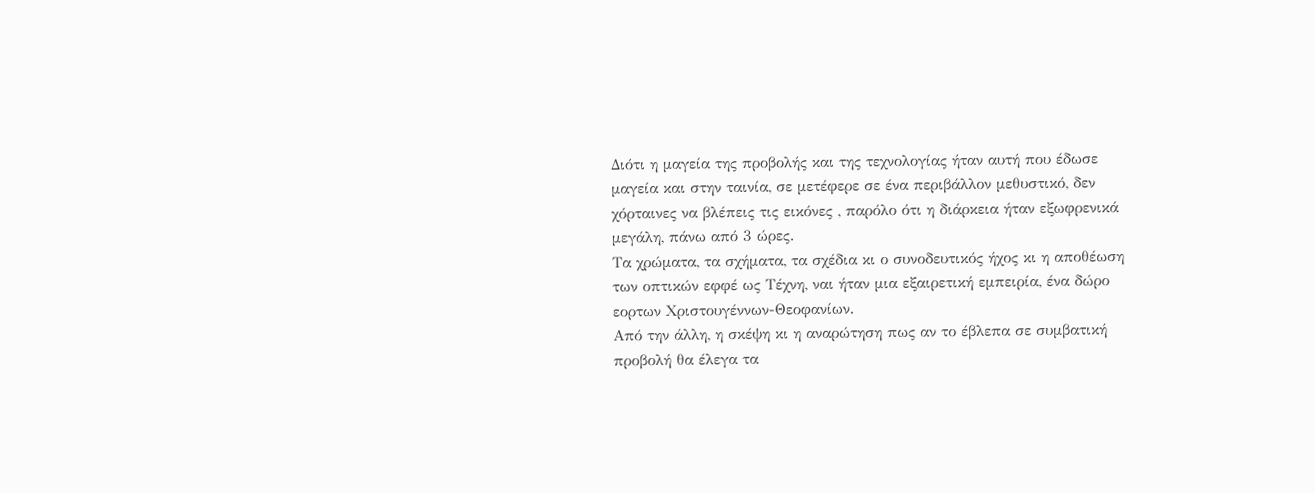Διότι η μαγεία της προβολής και της τεχνολογίας ήταν αυτή που έδωσε μαγεία και στην ταινία, σε μετέφερε σε ένα περιβάλλον μεθυστικό, δεν χόρταινες να βλέπεις τις εικόνες , παρόλο ότι η διάρκεια ήταν εξωφρενικά μεγάλη, πάνω από 3 ώρες.
Τα χρώματα, τα σχήματα, τα σχέδια κι ο συνοδευτικός ήχος κι η αποθέωση των οπτικών εφφέ ως Τέχνη, ναι ήταν μια εξαιρετική εμπειρία, ένα δώρο εορτων Χριστουγέννων-Θεοφανίων.
Από την άλλη, η σκέψη κι η αναρώτηση πως αν το έβλεπα σε συμβατική προβολή θα έλεγα τα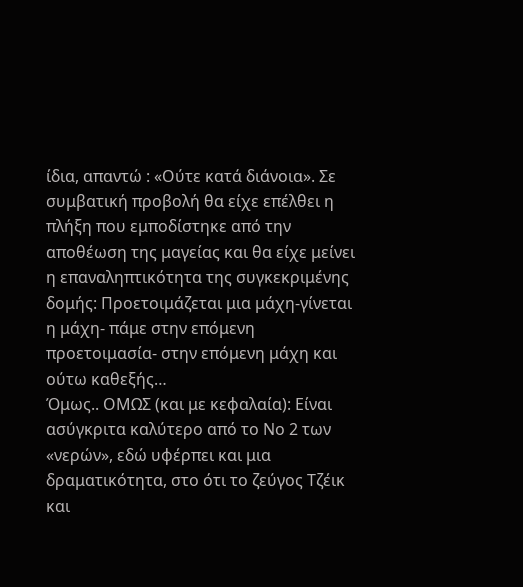ίδια, απαντώ : «Ούτε κατά διάνοια». Σε συμβατική προβολή θα είχε επέλθει η πλήξη που εμποδίστηκε από την αποθέωση της μαγείας και θα είχε μείνει η επαναληπτικότητα της συγκεκριμένης δομής: Προετοιμάζεται μια μάχη-γίνεται η μάχη- πάμε στην επόμενη προετοιμασία- στην επόμενη μάχη και ούτω καθεξής…
Όμως.. ΟΜΩΣ (και με κεφαλαία): Είναι ασύγκριτα καλύτερο από το Νο 2 των «νερών», εδώ υφέρπει και μια δραματικότητα, στο ότι το ζεύγος Τζέικ και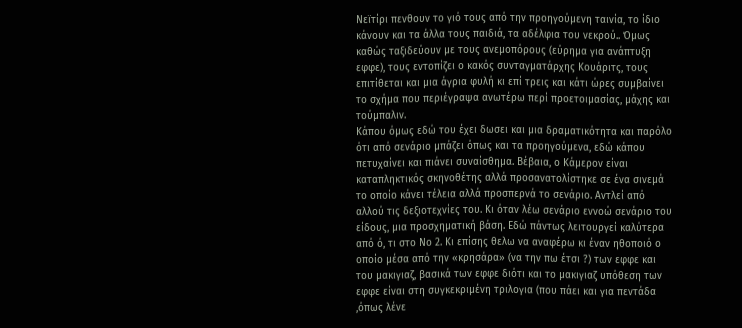Νεϊτίρι πενθουν το γιό τους από την προηγούμενη ταινία, το ίδιο κάνουν και τα άλλα τους παιδιά, τα αδέλφια του νεκρού.. Όμως καθώς ταξιδεύουν με τους ανεμοπόρους (εύρημα για ανάπτυξη εφφε), τους εντοπίζει ο κακός συνταγματάρχης Κουάριτς, τους επιτίθεται και μια άγρια φυλή κι επί τρεις και κάτι ώρες συμβαίνει το σχήμα που περιέγραψα ανωτέρω περί προετοιμασίας, μάχης και τούμπαλιν.
Κάπου όμως εδώ του έχει δωσει και μια δραματικότητα και παρόλο ότι από σενάριο μπάζει όπως και τα προηγούμενα, εδώ κάπου πετυχαίνει και πιάνει συναίσθημα. Βέβαια, ο Κάμερον είναι καταπληκτικός σκηνοθέτης αλλά προσανατολίστηκε σε ένα σινεμά το οποίο κάνει τέλεια αλλά προσπερνά το σενάριο. Αντλεί από αλλού τις δεξιοτεχνίες του. Κι όταν λέω σενάριο εννοώ σενάριο του είδους, μια προσχηματική βάση. Εδώ πάντως λειτουργεί καλύτερα από ό, τι στο Νο 2. Κι επίσης θελω να αναφέρω κι έναν ηθοποιό ο οποίο μέσα από την «κρησάρα» (να την πω έτσι ?) των εφφε και του μακιγιαζ, βασικά των εφφε διότι και το μακιγιαζ υπόθεση των εφφε είναι στη συγκεκριμένη τριλογια (που πάει και για πεντάδα ,όπως λένε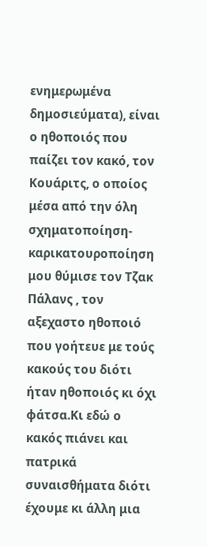ενημερωμένα δημοσιεύματα), είναι ο ηθοποιός που παίζει τον κακό, τον Κουάριτς, ο οποίος μέσα από την όλη σχηματοποίηση-καρικατουροποίηση μου θύμισε τον Τζακ Πάλανς , τον αξεχαστο ηθοποιό που γοήτευε με τούς κακούς του διότι ήταν ηθοποιός κι όχι φάτσα.Κι εδώ ο κακός πιάνει και πατρικά συναισθήματα διότι έχουμε κι άλλη μια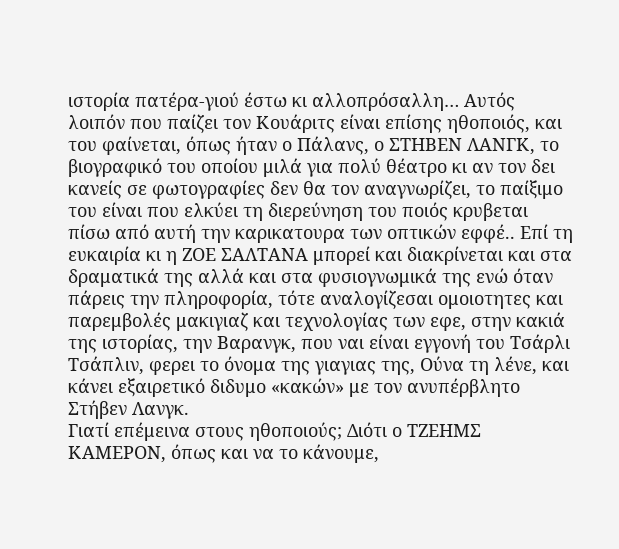ιστορία πατέρα-γιού έστω κι αλλοπρόσαλλη… Αυτός λοιπόν που παίζει τον Κουάριτς είναι επίσης ηθοποιός, και του φαίνεται, όπως ήταν ο Πάλανς, ο ΣΤΗΒΕΝ ΛΑΝΓΚ, το βιογραφικό του οποίου μιλά για πολύ θέατρο κι αν τον δει κανείς σε φωτογραφίες δεν θα τον αναγνωρίζει, το παίξιμο του είναι που ελκύει τη διερεύνηση του ποιός κρυβεται πίσω από αυτή την καρικατουρα των οπτικών εφφέ.. Επί τη ευκαιρία κι η ΖΟΕ ΣΑΛΤΑΝΑ μπορεί και διακρίνεται και στα δραματικά της αλλά και στα φυσιογνωμικά της ενώ όταν πάρεις την πληροφορία, τότε αναλογίζεσαι ομοιοτητες και παρεμβολές μακιγιαζ και τεχνολογίας των εφε, στην κακιά της ιστορίας, την Βαρανγκ, που ναι είναι εγγονή του Τσάρλι Τσάπλιν, φερει το όνομα της γιαγιας της, Ούνα τη λένε, και κάνει εξαιρετικό διδυμο «κακών» με τον ανυπέρβλητο Στήβεν Λανγκ.
Γιατί επέμεινα στους ηθοποιούς; Διότι ο ΤΖΕΗΜΣ ΚΑΜΕΡΟΝ, όπως και να το κάνουμε,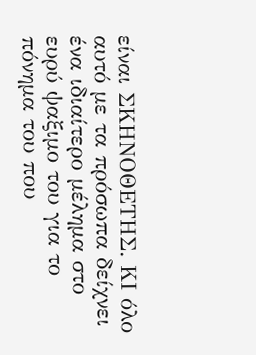είναι ΣΚΗΝΟΘΕΤΗΣ. ΚΙ όλο αυτό με τα πρόσωπα δείχνει ένα ιδιαίτερο μέλημα στο ευρύ ψαξιμο του για το πόνημα του που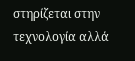στηρίζεται στην τεχνολογία αλλά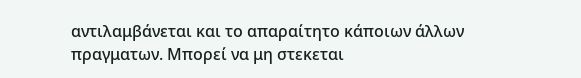αντιλαμβάνεται και το απαραίτητο κάποιων άλλων πραγματων. Μπορεί να μη στεκεται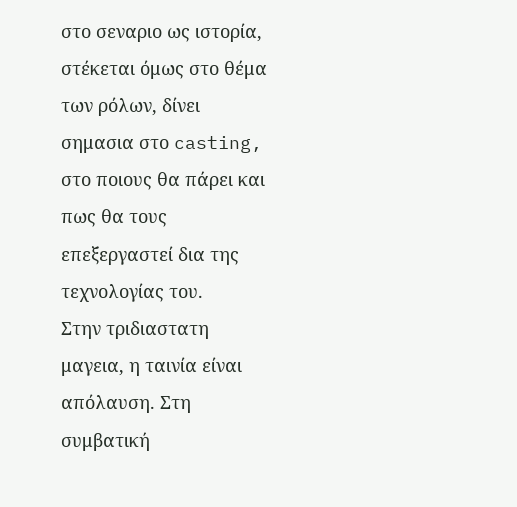στο σεναριο ως ιστορία, στέκεται όμως στο θέμα των ρόλων, δίνει σημασια στο casting, στο ποιους θα πάρει και πως θα τους επεξεργαστεί δια της τεχνολογίας του.
Στην τριδιαστατη μαγεια, η ταινία είναι απόλαυση. Στη συμβατική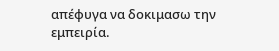απέφυγα να δοκιμασω την εμπειρία.